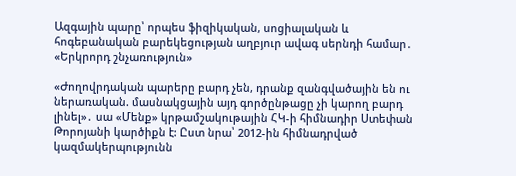Ազգային պարը՝ որպես ֆիզիկական, սոցիալական և հոգեբանական բարեկեցության աղբյուր ավագ սերնդի համար․ «Երկրորդ շնչառություն»

«Ժողովրդական պարերը բարդ չեն, դրանք զանգվածային են ու ներառական. մասնակցային այդ գործընթացը չի կարող բարդ լինել»․ սա «Մենք» կրթամշակութային ՀԿ-ի հիմնադիր Ստեփան Թորոյանի կարծիքն է: Ըստ նրա՝ 2012-ին հիմնադրված կազմակերպությունն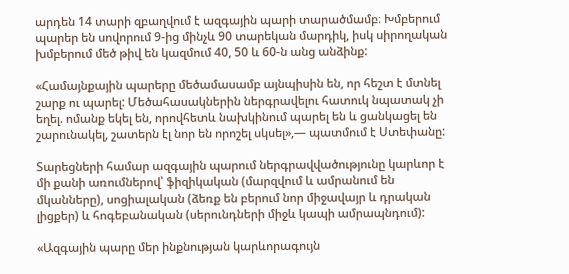արդեն 14 տարի զբաղվում է ազգային պարի տարածմամբ։ Խմբերում պարեր են սովորում 9-ից մինչև 90 տարեկան մարդիկ, իսկ սիրողական խմբերում մեծ թիվ են կազմում 40, 50 և 60-ն անց անձինք:

«Համայնքային պարերը մեծամասամբ այնպիսին են, որ հեշտ է մտնել շարք ու պարել: Մեծահասակներին ներգրավելու հատուկ նպատակ չի եղել. ոմանք եկել են, որովհետև նախկինում պարել են և ցանկացել են շարունակել, շատերն էլ նոր են որոշել սկսել»,— պատմում է Ստեփանը:

Տարեցների համար ազգային պարում ներգրավվածությունը կարևոր է մի քանի առումներով՝ ֆիզիկական (մարզվում և ամրանում են մկանները), սոցիալական (ձեռք են բերում նոր միջավայր և դրական լիցքեր) և հոգեբանական (սերունդների միջև կապի ամրապնդում):

«Ազգային պարը մեր ինքնության կարևորագույն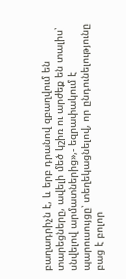բաղադրիչն է, և երբ դրանով զբաղվում են տարեցները, ավելի մեծ կշիռ ու արժեք են տալիս՝ սնվելով արմատներից»,- եզրափակում է պարուսույցը՝ տեղեկացնելով, որ ընդունելությունը բաց է բոլոր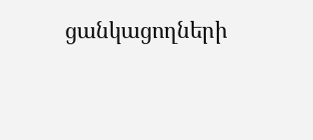ցանկացողների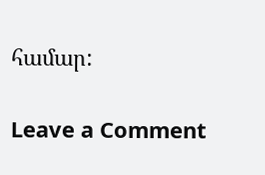համար:

Leave a Comment